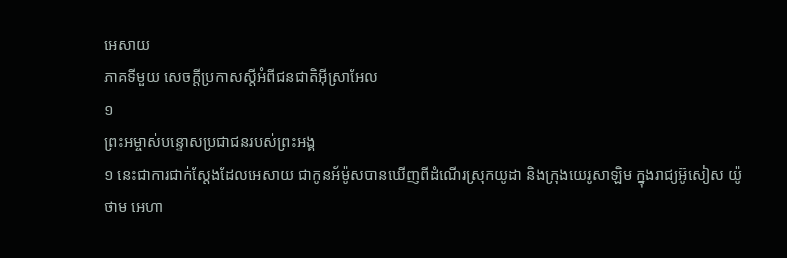អេសាយ
ភាគទីមួយ សេចក្តីប្រកាសស្តីអំពីជនជាតិអ៊ីស្រាអែល
១
ព្រះអម្ចាស់បន្ទោសប្រជាជនរបស់ព្រះអង្គ
១ នេះជាការជាក់ស្តែងដែលអេសាយ ជាកូនអ័ម៉ូសបានឃើញពីដំណើរស្រុកយូដា និងក្រុងយេរូសាឡិម ក្នុងរាជ្យអ៊ូសៀស យ៉ូថាម អេហា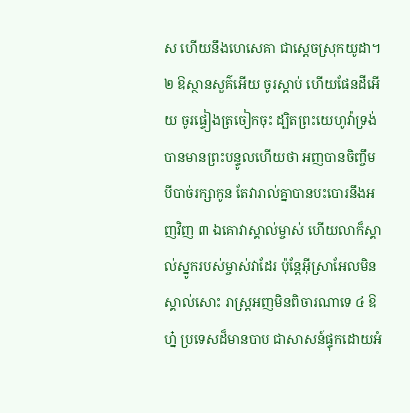ស ហើយនឹងហេសេគា ជាស្តេចស្រុកយូដា។
២ ឱស្ថានសួគ៌អើយ ចូរស្តាប់ ហើយផែនដីអើយ ចូរផ្ទៀងត្រចៀកចុះ ដ្បិតព្រះយេហូវ៉ាទ្រង់បានមានព្រះបន្ទូលហើយថា អញបានចិញ្ចឹមបីបាច់រក្សាកូន តែវារាល់គ្នាបានបះបោរនឹងអញវិញ ៣ ឯគោវាស្គាល់ម្ចាស់ ហើយលាក៏ស្គាល់ស្នូករបស់ម្ចាស់វាដែរ ប៉ុន្តែអ៊ីស្រាអែលមិនស្គាល់សោះ រាស្ត្រអញមិនពិចារណាទេ ៤ ឱហ្ន៎ ប្រទេសដ៏មានបាប ជាសាសន៍ផ្ទុកដោយអំ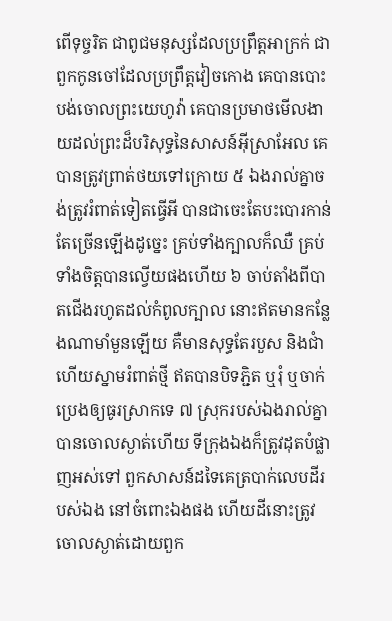ពើទុច្ចរិត ជាពូជមនុស្សដែលប្រព្រឹត្តអាក្រក់ ជាពួកកូនចៅដែលប្រព្រឹត្តវៀចកោង គេបានបោះបង់ចោលព្រះយេហូវ៉ា គេបានប្រមាថមើលងាយដល់ព្រះដ៏បរិសុទ្ធនៃសាសន៍អ៊ីស្រាអែល គេបានត្រូវព្រាត់ថយទៅក្រោយ ៥ ឯងរាល់គ្នាចង់ត្រូវរំពាត់ទៀតធ្វើអី បានជាចេះតែបះបោរកាន់តែច្រើនឡើងដូច្នេះ គ្រប់ទាំងក្បាលក៏ឈឺ គ្រប់ទាំងចិត្តបានល្វើយផងហើយ ៦ ចាប់តាំងពីបាតជើងរហូតដល់កំពូលក្បាល នោះឥតមានកន្លែងណាមាំមួនឡើយ គឺមានសុទ្ធតែរបួស និងជាំ ហើយស្នាមរំពាត់ថ្មី ឥតបានបិទភ្ជិត ឬរុំ ឬចាក់ប្រេងឲ្យធូរស្រាកទេ ៧ ស្រុករបស់ឯងរាល់គ្នាបានចោលស្ងាត់ហើយ ទីក្រុងឯងក៏ត្រូវដុតបំផ្លាញអស់ទៅ ពួកសាសន៍ដទៃគេត្របាក់លេបដីរបស់ឯង នៅចំពោះឯងផង ហើយដីនោះត្រូវចោលស្ងាត់ដោយពួក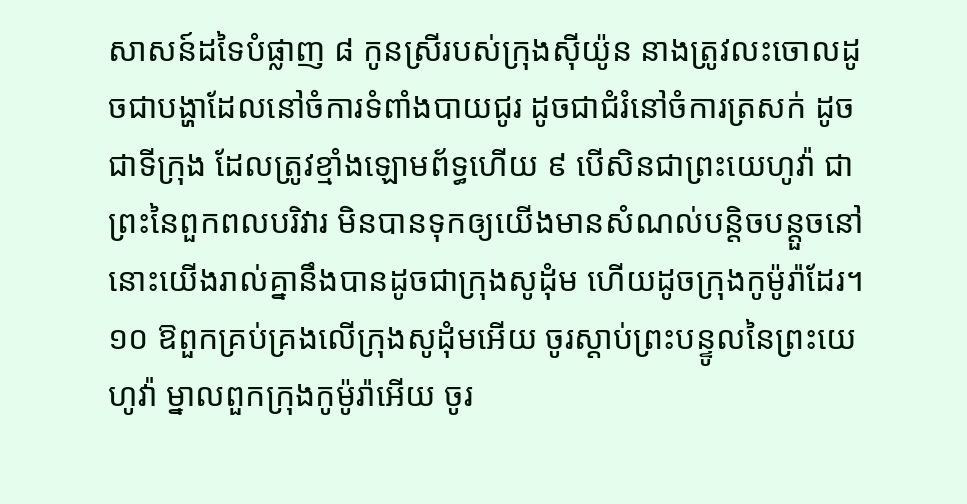សាសន៍ដទៃបំផ្លាញ ៨ កូនស្រីរបស់ក្រុងស៊ីយ៉ូន នាងត្រូវលះចោលដូចជាបង្ហាដែលនៅចំការទំពាំងបាយជូរ ដូចជាជំរំនៅចំការត្រសក់ ដូចជាទីក្រុង ដែលត្រូវខ្មាំងឡោមព័ទ្ធហើយ ៩ បើសិនជាព្រះយេហូវ៉ា ជាព្រះនៃពួកពលបរិវារ មិនបានទុកឲ្យយើងមានសំណល់បន្តិចបន្តួចនៅ នោះយើងរាល់គ្នានឹងបានដូចជាក្រុងសូដុំម ហើយដូចក្រុងកូម៉ូរ៉ាដែរ។
១០ ឱពួកគ្រប់គ្រងលើក្រុងសូដុំមអើយ ចូរស្តាប់ព្រះបន្ទូលនៃព្រះយេហូវ៉ា ម្នាលពួកក្រុងកូម៉ូរ៉ាអើយ ចូរ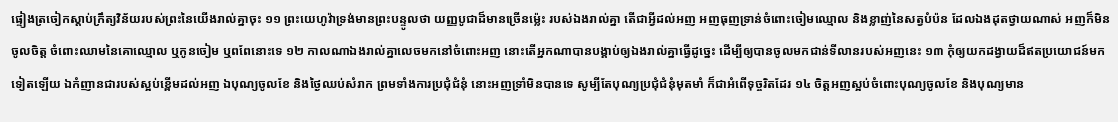ផ្ទៀងត្រចៀកស្តាប់ក្រឹត្យវិន័យរបស់ព្រះនៃយើងរាល់គ្នាចុះ ១១ ព្រះយេហូវ៉ាទ្រង់មានព្រះបន្ទូលថា យញ្ញបូជាដ៏មានច្រើនម៉្លេះ របស់ឯងរាល់គ្នា តើជាអ្វីដល់អញ អញធុញទ្រាន់ចំពោះចៀមឈ្មោល និងខ្លាញ់នៃសត្វបំប៉ន ដែលឯងដុតថ្វាយណាស់ អញក៏មិនចូលចិត្ត ចំពោះឈាមនៃគោឈ្មោល ឬកូនចៀម ឬពពែនោះទេ ១២ កាលណាឯងរាល់គ្នាលេចមកនៅចំពោះអញ នោះតើអ្នកណាបានបង្គាប់ឲ្យឯងរាល់គ្នាធ្វើដូច្នេះ ដើម្បីឲ្យបានចូលមកជាន់ទីលានរបស់អញនេះ ១៣ កុំឲ្យយកដង្វាយដ៏ឥតប្រយោជន៍មកទៀតឡើយ ឯកំញានជារបស់ស្អប់ខ្ពើមដល់អញ ឯបុណ្យចូលខែ និងថ្ងៃឈប់សំរាក ព្រមទាំងការប្រជុំជំនុំ នោះអញទ្រាំមិនបានទេ សូម្បីតែបុណ្យប្រជុំជំនុំមុតមាំ ក៏ជាអំពើទុច្ចរិតដែរ ១៤ ចិត្តអញស្អប់ចំពោះបុណ្យចូលខែ និងបុណ្យមាន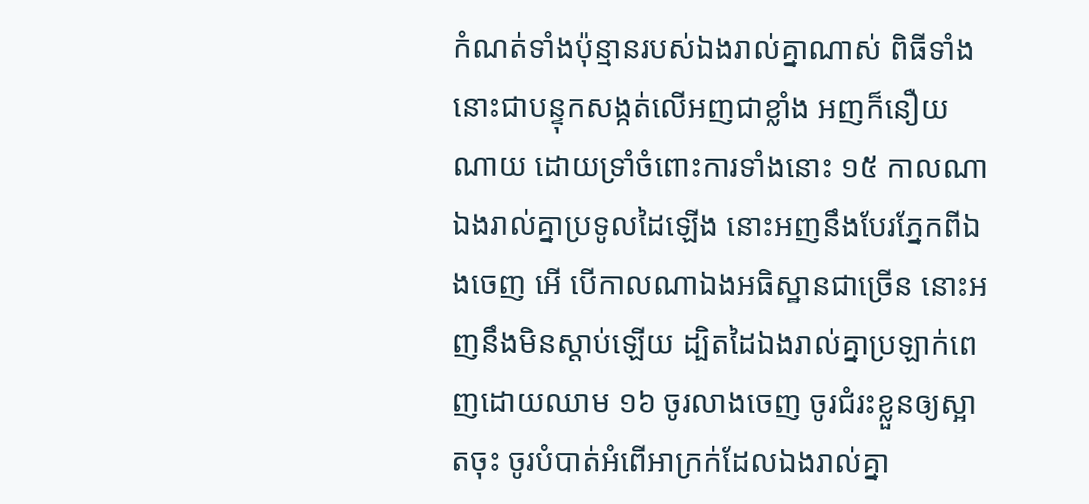កំណត់ទាំងប៉ុន្មានរបស់ឯងរាល់គ្នាណាស់ ពិធីទាំងនោះជាបន្ទុកសង្កត់លើអញជាខ្លាំង អញក៏នឿយណាយ ដោយទ្រាំចំពោះការទាំងនោះ ១៥ កាលណាឯងរាល់គ្នាប្រទូលដៃឡើង នោះអញនឹងបែរភ្នែកពីឯងចេញ អើ បើកាលណាឯងអធិស្ឋានជាច្រើន នោះអញនឹងមិនស្តាប់ឡើយ ដ្បិតដៃឯងរាល់គ្នាប្រឡាក់ពេញដោយឈាម ១៦ ចូរលាងចេញ ចូរជំរះខ្លួនឲ្យស្អាតចុះ ចូរបំបាត់អំពើអាក្រក់ដែលឯងរាល់គ្នា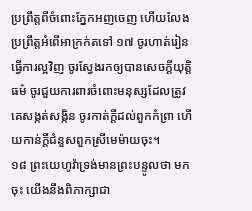ប្រព្រឹត្តពីចំពោះភ្នែកអញចេញ ហើយលែងប្រព្រឹត្តអំពើអាក្រក់តទៅ ១៧ ចូរហាត់រៀនធ្វើការល្អវិញ ចូរស្វែងរកឲ្យបានសេចក្តីយុត្តិធម៌ ចូរជួយការពារចំពោះមនុស្សដែលត្រូវគេសង្កត់សង្កិន ចូរកាត់ក្តីដល់ពួកកំព្រា ហើយកាន់ក្តីជំនួសពួកស្រីមេម៉ាយចុះ។
១៨ ព្រះយេហូវ៉ាទ្រង់មានព្រះបន្ទូលថា មកចុះ យើងនឹងពិភាក្សាជា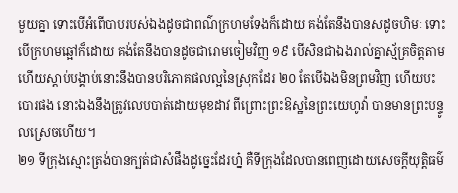មួយគ្នា ទោះបើអំពើបាបរបស់ឯងដូចជាពណ៌ក្រហមទែងក៏ដោយ គង់តែនឹងបានសដូចហិមៈ ទោះបើក្រហមឆ្អៅក៏ដោយ គង់តែនឹងបានដូចជារោមចៀមវិញ ១៩ បើសិនជាឯងរាល់គ្នាស្ម័គ្រចិត្តតាម ហើយស្តាប់បង្គាប់នោះនឹងបានបរិភោគផលល្អនៃស្រុកដែរ ២០ តែបើឯងមិនព្រមវិញ ហើយបះបោរផង នោះឯងនឹងត្រូវលេបបាត់ដោយមុខដាវ ពីព្រោះព្រះឱស្ឋនៃព្រះយេហូវ៉ា បានមានព្រះបន្ទូលស្រេចហើយ។
២១ ទីក្រុងស្មោះត្រង់បានក្បត់ជាសំផឹងដូច្នេះដែរហ្ន៎ គឺទីក្រុងដែលបានពេញដោយសេចក្តីយុត្តិធម៌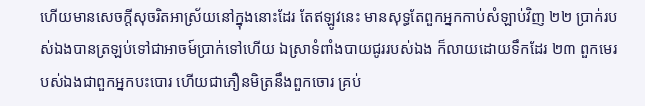ហើយមានសេចក្តីសុចរិតអាស្រ័យនៅក្នុងនោះដែរ តែឥឡូវនេះ មានសុទ្ធតែពួកអ្នកកាប់សំឡាប់វិញ ២២ ប្រាក់របស់ឯងបានត្រឡប់ទៅជាអាចម៍ប្រាក់ទៅហើយ ឯស្រាទំពាំងបាយជូររបស់ឯង ក៏លាយដោយទឹកដែរ ២៣ ពួកមេរបស់ឯងជាពួកអ្នកបះបោរ ហើយជាភឿនមិត្រនឹងពួកចោរ គ្រប់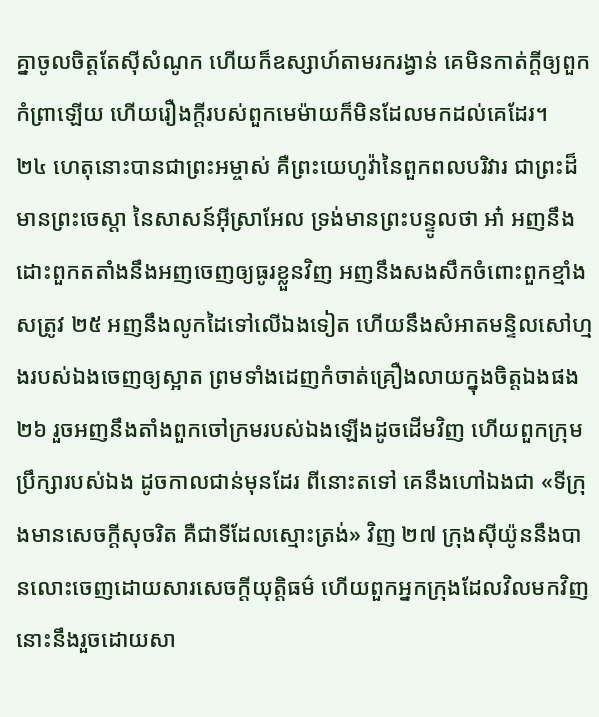គ្នាចូលចិត្តតែស៊ីសំណូក ហើយក៏ឧស្សាហ៍តាមរករង្វាន់ គេមិនកាត់ក្តីឲ្យពួកកំព្រាឡើយ ហើយរឿងក្តីរបស់ពួកមេម៉ាយក៏មិនដែលមកដល់គេដែរ។
២៤ ហេតុនោះបានជាព្រះអម្ចាស់ គឺព្រះយេហូវ៉ានៃពួកពលបរិវារ ជាព្រះដ៏មានព្រះចេស្តា នៃសាសន៍អ៊ីស្រាអែល ទ្រង់មានព្រះបន្ទូលថា អា៎ អញនឹងដោះពួកតតាំងនឹងអញចេញឲ្យធូរខ្លួនវិញ អញនឹងសងសឹកចំពោះពួកខ្មាំងសត្រូវ ២៥ អញនឹងលូកដៃទៅលើឯងទៀត ហើយនឹងសំអាតមន្ទិលសៅហ្មងរបស់ឯងចេញឲ្យស្អាត ព្រមទាំងដេញកំចាត់គ្រឿងលាយក្នុងចិត្តឯងផង ២៦ រួចអញនឹងតាំងពួកចៅក្រមរបស់ឯងឡើងដូចដើមវិញ ហើយពួកក្រុមប្រឹក្សារបស់ឯង ដូចកាលជាន់មុនដែរ ពីនោះតទៅ គេនឹងហៅឯងជា «ទីក្រុងមានសេចក្តីសុចរិត គឺជាទីដែលស្មោះត្រង់» វិញ ២៧ ក្រុងស៊ីយ៉ូននឹងបានលោះចេញដោយសារសេចក្តីយុត្តិធម៌ ហើយពួកអ្នកក្រុងដែលវិលមកវិញ នោះនឹងរួចដោយសា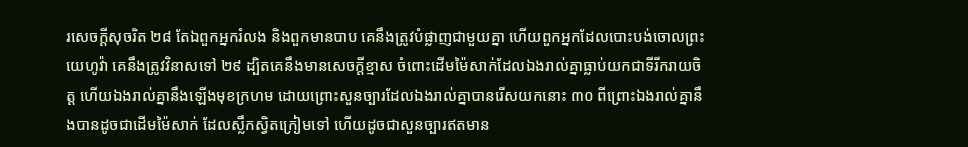រសេចក្តីសុចរិត ២៨ តែឯពួកអ្នករំលង និងពួកមានបាប គេនឹងត្រូវបំផ្លាញជាមួយគ្នា ហើយពួកអ្នកដែលបោះបង់ចោលព្រះយេហូវ៉ា គេនឹងត្រូវវិនាសទៅ ២៩ ដ្បិតគេនឹងមានសេចក្តីខ្មាស ចំពោះដើមម៉ៃសាក់ដែលឯងរាល់គ្នាធ្លាប់យកជាទីរីករាយចិត្ត ហើយឯងរាល់គ្នានឹងឡើងមុខក្រហម ដោយព្រោះសួនច្បារដែលឯងរាល់គ្នាបានរើសយកនោះ ៣០ ពីព្រោះឯងរាល់គ្នានឹងបានដូចជាដើមម៉ៃសាក់ ដែលស្លឹកស្វិតក្រៀមទៅ ហើយដូចជាសួនច្បារឥតមាន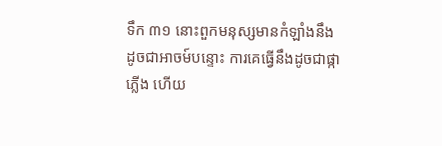ទឹក ៣១ នោះពួកមនុស្សមានកំឡាំងនឹងដូចជាអាចម៍បន្ទោះ ការគេធ្វើនឹងដូចជាផ្កាភ្លើង ហើយ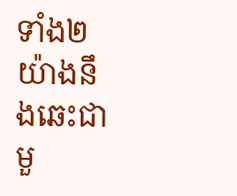ទាំង២យ៉ាងនឹងឆេះជាមួ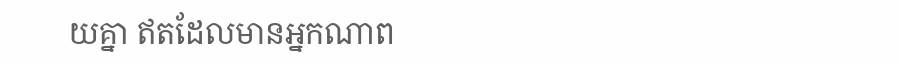យគ្នា ឥតដែលមានអ្នកណាព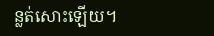ន្លត់សោះឡើយ។